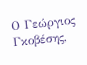Ο Γεώργιος Γκοβέσης,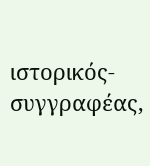ιστορικός-συγγραφέας,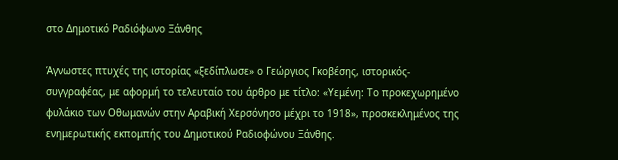στο Δημοτικό Ραδιόφωνο Ξάνθης

Άγνωστες πτυχές της ιστορίας «ξεδίπλωσε» ο Γεώργιος Γκοβέσης, ιστορικός-συγγραφέας, με αφορμή το τελευταίο του άρθρο με τίτλο: «Υεμένη: Το προκεχωρημένο φυλάκιο των Οθωμανών στην Αραβική Χερσόνησο μέχρι το 1918», προσκεκλημένος της ενημερωτικής εκπομπής του Δημοτικού Ραδιοφώνου Ξάνθης.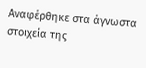Αναφέρθηκε στα άγνωστα στοιχεία της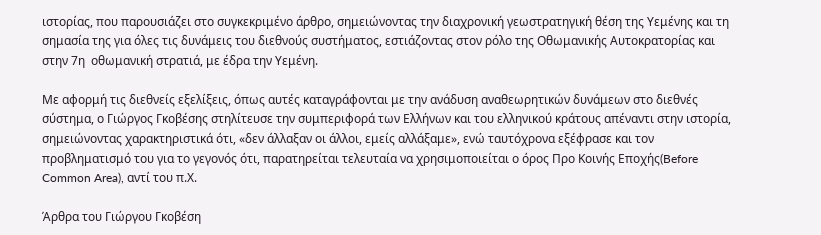ιστορίας, που παρουσιάζει στο συγκεκριμένο άρθρο, σημειώνοντας την διαχρονική γεωστρατηγική θέση της Υεμένης και τη σημασία της για όλες τις δυνάμεις του διεθνούς συστήματος, εστιάζοντας στον ρόλο της Οθωμανικής Αυτοκρατορίας και στην 7η  οθωμανική στρατιά, με έδρα την Υεμένη.

Με αφορμή τις διεθνείς εξελίξεις, όπως αυτές καταγράφονται με την ανάδυση αναθεωρητικών δυνάμεων στο διεθνές σύστημα, ο Γιώργος Γκοβέσης στηλίτευσε την συμπεριφορά των Ελλήνων και του ελληνικού κράτους απέναντι στην ιστορία, σημειώνοντας χαρακτηριστικά ότι, «δεν άλλαξαν οι άλλοι, εμείς αλλάξαμε», ενώ ταυτόχρονα εξέφρασε και τον προβληματισμό του για το γεγονός ότι, παρατηρείται τελευταία να χρησιμοποιείται ο όρος Προ Κοινής Εποχής(Before Common Area), αντί του π.Χ.

Άρθρα του Γιώργου Γκοβέση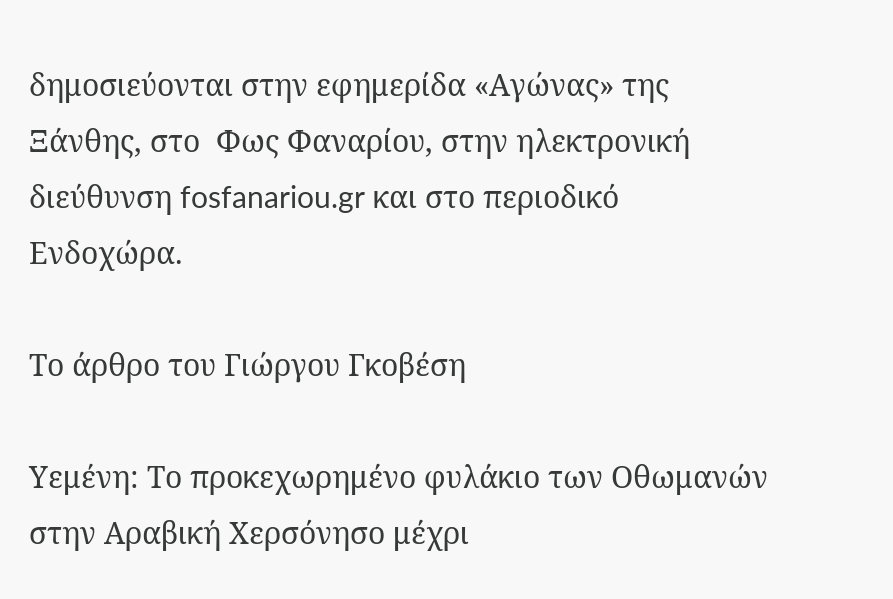δημοσιεύονται στην εφημερίδα «Αγώνας» της Ξάνθης, στο  Φως Φαναρίου, στην ηλεκτρονική διεύθυνση fosfanariou.gr και στο περιοδικό Ενδοχώρα.

Το άρθρο του Γιώργου Γκοβέση

Υεμένη: Το προκεχωρημένο φυλάκιο των Οθωμανών στην Αραβική Χερσόνησο μέχρι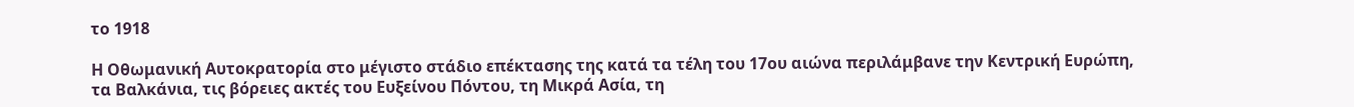το 1918

Η Οθωμανική Αυτοκρατορία στο μέγιστο στάδιο επέκτασης της κατά τα τέλη του 17ου αιώνα περιλάμβανε την Κεντρική Ευρώπη, τα Βαλκάνια, τις βόρειες ακτές του Ευξείνου Πόντου, τη Μικρά Ασία, τη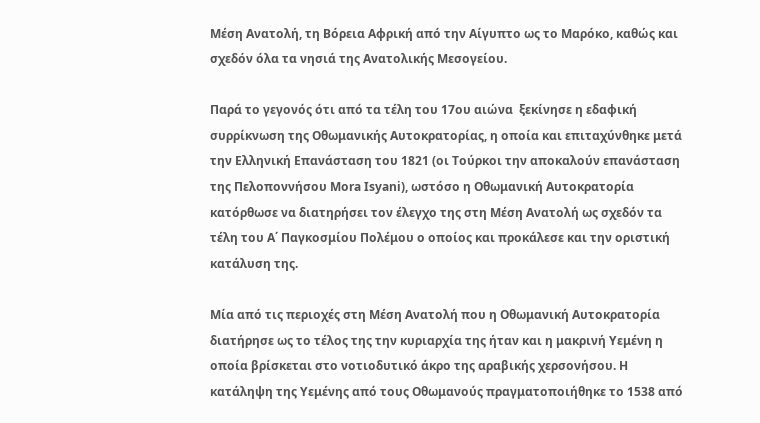Μέση Ανατολή, τη Βόρεια Αφρική από την Αίγυπτο ως το Μαρόκο, καθώς και σχεδόν όλα τα νησιά της Ανατολικής Μεσογείου.

Παρά το γεγονός ότι από τα τέλη του 17ου αιώνα  ξεκίνησε η εδαφική συρρίκνωση της Οθωμανικής Αυτοκρατορίας, η οποία και επιταχύνθηκε μετά την Ελληνική Επανάσταση του 1821 (οι Τούρκοι την αποκαλούν επανάσταση της Πελοποννήσου Mora Isyani), ωστόσο η Οθωμανική Αυτοκρατορία κατόρθωσε να διατηρήσει τον έλεγχο της στη Μέση Ανατολή ως σχεδόν τα τέλη του Α΄ Παγκοσμίου Πολέμου ο οποίος και προκάλεσε και την οριστική κατάλυση της.

Μία από τις περιοχές στη Μέση Ανατολή που η Οθωμανική Αυτοκρατορία διατήρησε ως το τέλος της την κυριαρχία της ήταν και η μακρινή Υεμένη η οποία βρίσκεται στο νοτιοδυτικό άκρο της αραβικής χερσονήσου. Η κατάληψη της Υεμένης από τους Οθωμανούς πραγματοποιήθηκε το 1538 από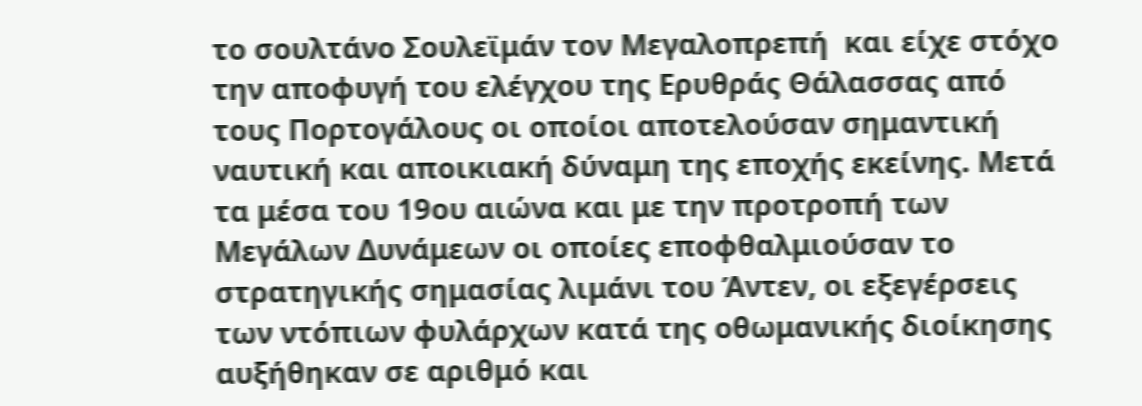το σουλτάνο Σουλεϊμάν τον Μεγαλοπρεπή  και είχε στόχο την αποφυγή του ελέγχου της Ερυθράς Θάλασσας από τους Πορτογάλους οι οποίοι αποτελούσαν σημαντική ναυτική και αποικιακή δύναμη της εποχής εκείνης. Μετά τα μέσα του 19ου αιώνα και με την προτροπή των Μεγάλων Δυνάμεων οι οποίες εποφθαλμιούσαν το στρατηγικής σημασίας λιμάνι του Άντεν, οι εξεγέρσεις των ντόπιων φυλάρχων κατά της οθωμανικής διοίκησης αυξήθηκαν σε αριθμό και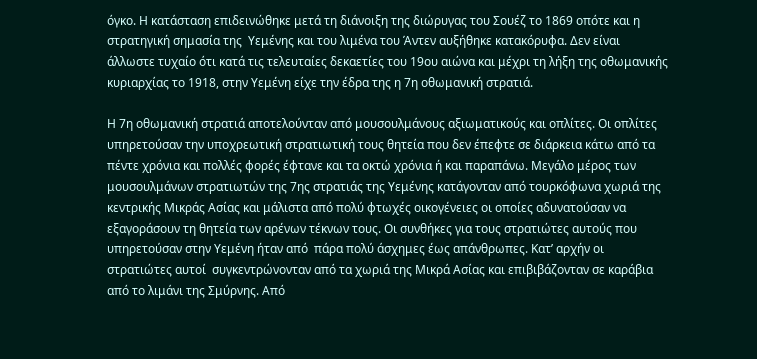όγκο. Η κατάσταση επιδεινώθηκε μετά τη διάνοιξη της διώρυγας του Σουέζ το 1869 οπότε και η στρατηγική σημασία της  Υεμένης και του λιμένα του Άντεν αυξήθηκε κατακόρυφα. Δεν είναι άλλωστε τυχαίο ότι κατά τις τελευταίες δεκαετίες του 19ου αιώνα και μέχρι τη λήξη της οθωμανικής κυριαρχίας το 1918, στην Υεμένη είχε την έδρα της η 7η οθωμανική στρατιά.

Η 7η οθωμανική στρατιά αποτελούνταν από μουσουλμάνους αξιωματικούς και οπλίτες. Οι οπλίτες υπηρετούσαν την υποχρεωτική στρατιωτική τους θητεία που δεν έπεφτε σε διάρκεια κάτω από τα πέντε χρόνια και πολλές φορές έφτανε και τα οκτώ χρόνια ή και παραπάνω. Μεγάλο μέρος των μουσουλμάνων στρατιωτών της 7ης στρατιάς της Υεμένης κατάγονταν από τουρκόφωνα χωριά της κεντρικής Μικράς Ασίας και μάλιστα από πολύ φτωχές οικογένειες οι οποίες αδυνατούσαν να εξαγοράσουν τη θητεία των αρένων τέκνων τους. Οι συνθήκες για τους στρατιώτες αυτούς που υπηρετούσαν στην Υεμένη ήταν από  πάρα πολύ άσχημες έως απάνθρωπες. Κατ’ αρχήν οι στρατιώτες αυτοί  συγκεντρώνονταν από τα χωριά της Μικρά Ασίας και επιβιβάζονταν σε καράβια από το λιμάνι της Σμύρνης. Από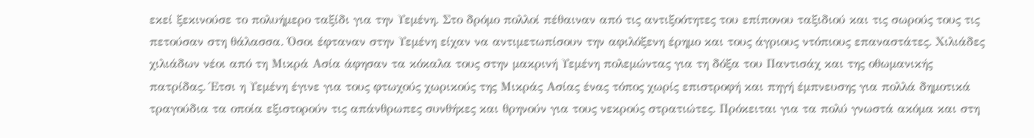εκεί ξεκινούσε το πολυήμερο ταξίδι για την Υεμένη. Στο δρόμο πολλοί πέθαιναν από τις αντιξοότητες του επίπονου ταξιδιού και τις σωρούς τους τις πετούσαν στη θάλασσα. Όσοι έφταναν στην Υεμένη είχαν να αντιμετωπίσουν την αφιλόξενη έρημο και τους άγριους ντόπιους επαναστάτες. Χιλιάδες χιλιάδων νέοι από τη Μικρά Ασία άφησαν τα κόκαλα τους στην μακρινή Υεμένη πολεμώντας για τη δόξα του Παντισάχ και της οθωμανικής πατρίδας. Έτσι η Υεμένη έγινε για τους φτωχούς χωρικούς της Μικράς Ασίας ένας τόπος χωρίς επιστροφή και πηγή έμπνευσης για πολλά δημοτικά τραγούδια τα οποία εξιστορούν τις απάνθρωπες συνθήκες και θρηνούν για τους νεκρούς στρατιώτες. Πρόκειται για τα πολύ γνωστά ακόμα και στη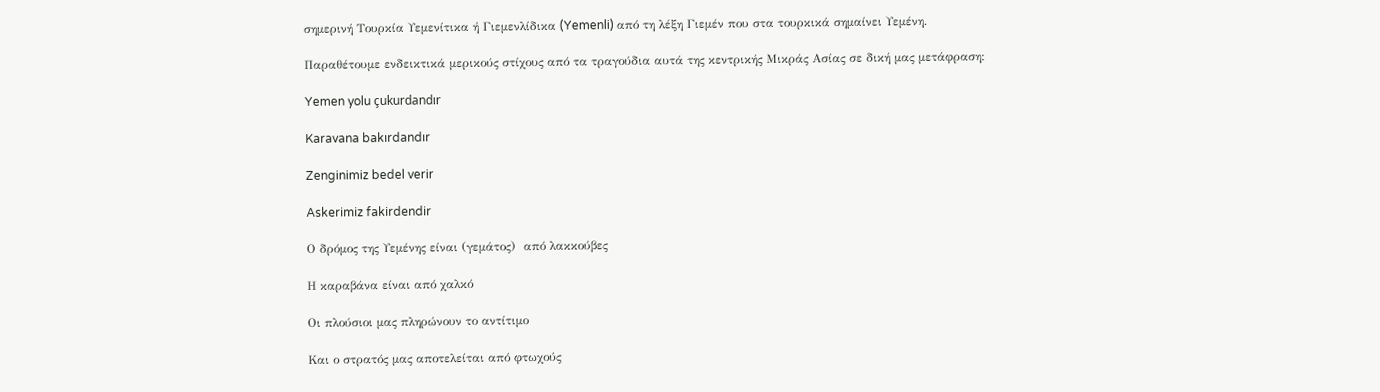σημερινή Τουρκία Υεμενίτικα ή Γιεμενλίδικα (Yemenli) από τη λέξη Γιεμέν που στα τουρκικά σημαίνει Υεμένη.

Παραθέτουμε ενδεικτικά μερικούς στίχους από τα τραγούδια αυτά της κεντρικής Μικράς Ασίας σε δική μας μετάφραση:

Yemen yolu çukurdandır

Karavana bakırdandır

Zenginimiz bedel verir

Askerimiz fakirdendir

Ο δρόμος της Υεμένης είναι (γεμάτος)  από λακκούβες

Η καραβάνα είναι από χαλκό

Οι πλούσιοι μας πληρώνουν το αντίτιμο

Και ο στρατός μας αποτελείται από φτωχούς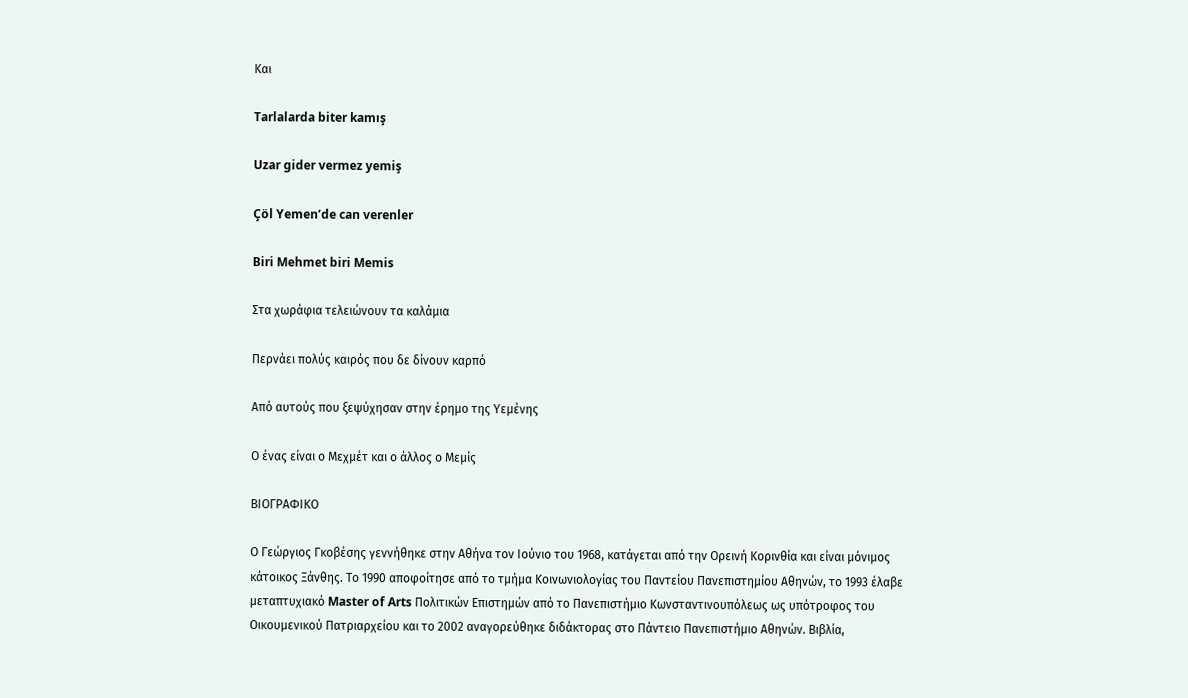Και

Tarlalarda biter kamış

Uzar gider vermez yemiş

Çöl Yemen’de can verenler

Biri Mehmet biri Memis

Στα χωράφια τελειώνουν τα καλάμια

Περνάει πολύς καιρός που δε δίνουν καρπό

Από αυτούς που ξεψύχησαν στην έρημο της Υεμένης

Ο ένας είναι ο Μεχμέτ και ο άλλος ο Μεμίς

ΒΙΟΓΡΑΦΙΚΟ

Ο Γεώργιος Γκοβέσης γεννήθηκε στην Αθήνα τον Ιούνιο του 1968, κατάγεται από την Ορεινή Κορινθία και είναι μόνιμος κάτοικος Ξάνθης. Το 1990 αποφοίτησε από το τμήμα Κοινωνιολογίας του Παντείου Πανεπιστημίου Αθηνών, το 1993 έλαβε μεταπτυχιακό Master of Arts Πολιτικών Επιστημών από το Πανεπιστήμιο Κωνσταντινουπόλεως ως υπότροφος του Οικουμενικού Πατριαρχείου και το 2002 αναγορεύθηκε διδάκτορας στο Πάντειο Πανεπιστήμιο Αθηνών. Βιβλία,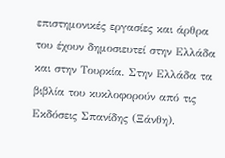επιστημονικές εργασίες και άρθρα του έχουν δημοσιευτεί στην Ελλάδα και στην Τουρκία. Στην Ελλάδα τα βιβλία του κυκλοφορούν από τις Εκδόσεις Σπανίδης (Ξάνθη).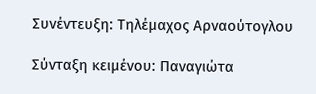Συνέντευξη: Τηλέμαχος Αρναούτογλου

Σύνταξη κειμένου: Παναγιώτα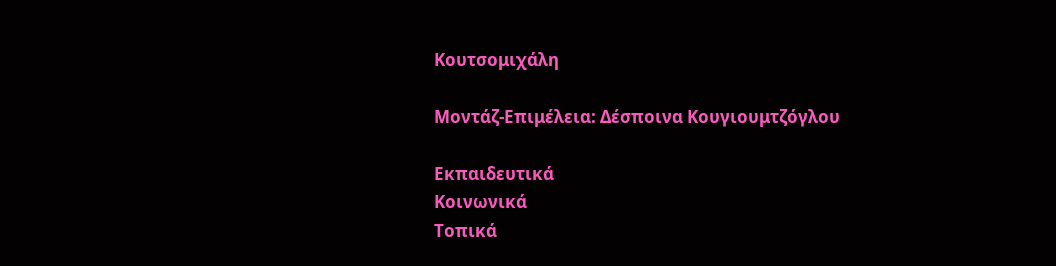Κουτσομιχάλη

Μοντάζ-Επιμέλεια: Δέσποινα Κουγιουμτζόγλου

Εκπαιδευτικά
Κοινωνικά
Τοπικά